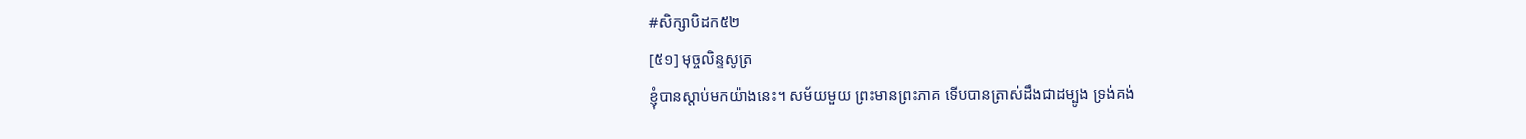#សិក្សាបិដក៥២
[៥១] មុច្ចលិន្ទសូត្រ
ខ្ញុំបានស្តាប់មកយ៉ាងនេះ។ សម័យមួយ ព្រះមានព្រះភាគ ទើបបានត្រាស់ដឹងជាដម្បូង ទ្រង់គង់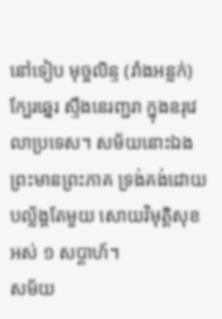នៅទៀប មុច្ចលិន្ទ (រាំងអន្លក់) ក្បែរឆ្នេរ ស្ទឹងនេរញ្ជរា ក្នុងឧរុវេលាប្រទេស។ សម័យនោះឯង ព្រះមានព្រះភាគ ទ្រង់គង់ដោយបល្ល័ង្គតែមួយ សោយវិមុត្តិសុខ អស់ ១ សប្តាហ៍។
សម័យ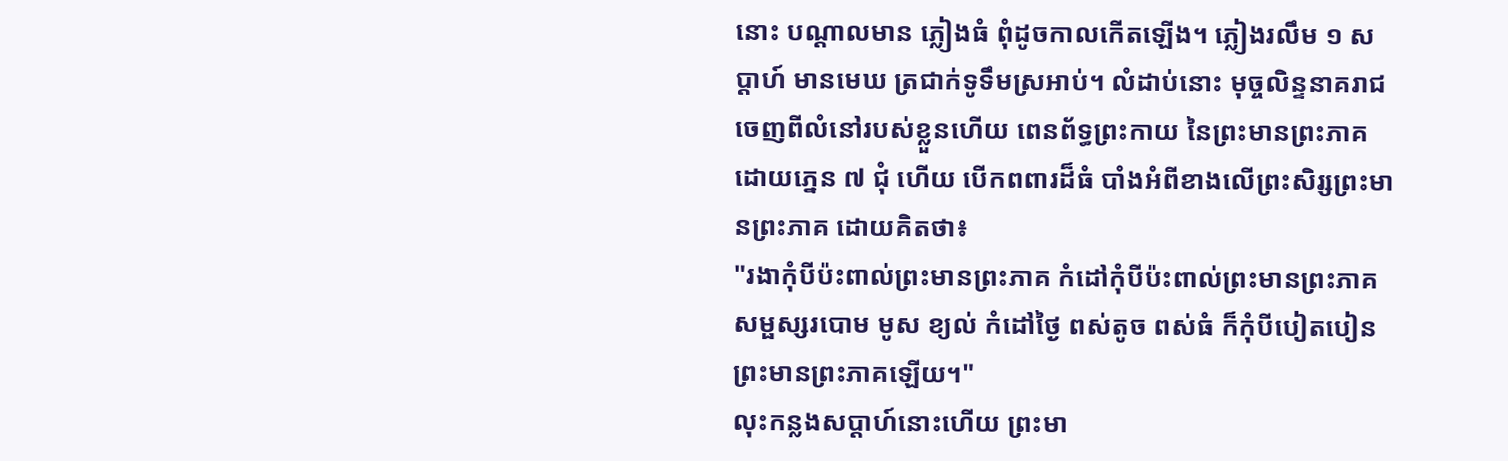នោះ បណ្តាលមាន ភ្លៀងធំ ពុំដូចកាលកើតឡើង។ ភ្លៀងរលឹម ១ សប្តាហ៍ មានមេឃ ត្រជាក់ទូទឹមស្រអាប់។ លំដាប់នោះ មុច្ចលិន្ទនាគរាជ ចេញពីលំនៅរបស់ខ្លួនហើយ ពេនព័ទ្ធព្រះកាយ នៃព្រះមានព្រះភាគ ដោយភ្នេន ៧ ជុំ ហើយ បើកពពារដ៏ធំ បាំងអំពីខាងលើព្រះសិរ្សព្រះមានព្រះភាគ ដោយគិតថា៖
"រងាកុំបីប៉ះពាល់ព្រះមានព្រះភាគ កំដៅកុំបីប៉ះពាល់ព្រះមានព្រះភាគ សម្ផស្សរបោម មូស ខ្យល់ កំដៅថ្ងៃ ពស់តូច ពស់ធំ ក៏កុំបីបៀតបៀនព្រះមានព្រះភាគឡើយ។"
លុះកន្លងសប្តាហ៍នោះហើយ ព្រះមា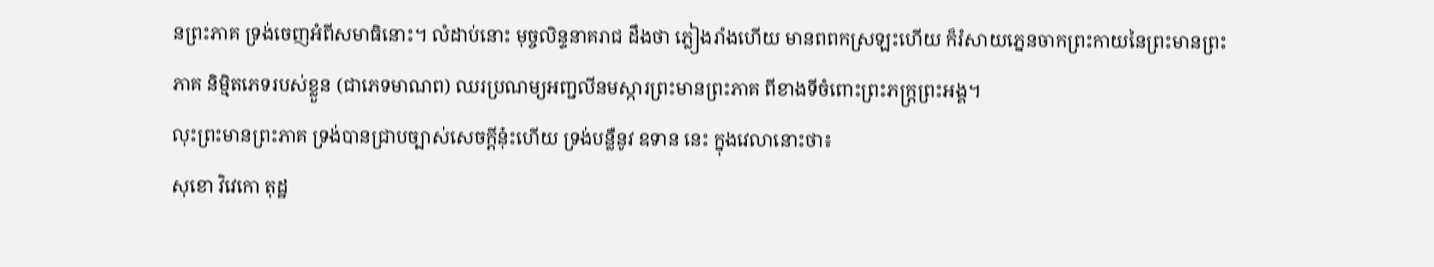នព្រះភាគ ទ្រង់ចេញអំពីសមាធិនោះ។ លំដាប់នោះ មុច្ចលិន្ទនាគរាជ ដឹងថា ភ្លៀងរាំងហើយ មានពពកស្រឡះហើយ ក៏រំសាយភ្នេនចាកព្រះកាយនៃព្រះមានព្រះភាគ និម្មិតភេទរបស់ខ្លួន (ជាភេទមាណព) ឈរប្រណម្យអញ្ជលីនមស្ការព្រះមានព្រះភាគ ពីខាងទីចំពោះព្រះភក្ត្រព្រះអង្គ។
លុះព្រះមានព្រះភាគ ទ្រង់បានជ្រាបច្បាស់សេចក្តីនុ៎ះហើយ ទ្រង់បន្លឺនូវ ឧទាន នេះ ក្នុងវេលានោះថា៖
សុខោ វិវេកោ តុដ្ឋ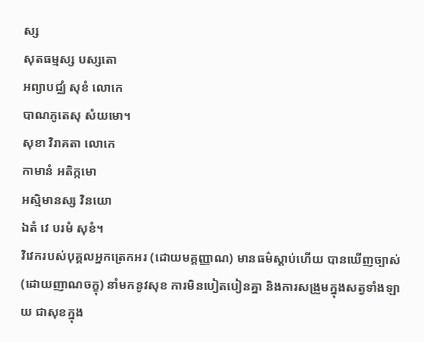ស្ស
សុតធម្មស្ស បស្សតោ
អព្យាបជ្ឈំ សុខំ លោកេ
បាណភូតេសុ សំយមោ។
សុខា វិរាគតា លោកេ
កាមានំ អតិក្កមោ
អស្មិមានស្ស វិនយោ
ឯតំ វេ បរមំ សុខំ។
វិវេករបស់បុគ្គលអ្នកត្រេកអរ (ដោយមគ្គញ្ញាណ) មានធម៌ស្តាប់ហើយ បានឃើញច្បាស់ (ដោយញាណចក្ខុ) នាំមកនូវសុខ ការមិនបៀតបៀនគ្នា និងការសង្រួមក្នុងសត្វទាំងឡាយ ជាសុខក្នុង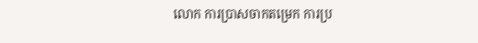លោក ការប្រាសចាកតម្រេក ការប្រ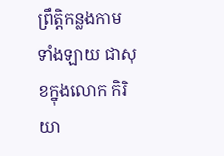ព្រឹត្តិកន្លងកាមទាំងឡាយ ជាសុខក្នុងលោក កិរិយា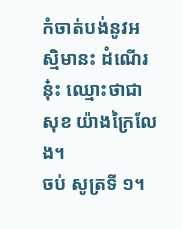កំចាត់បង់នូវអស្មិមានះ ដំណើរនុ៎ះ ឈ្មោះថាជាសុខ យ៉ាងក្រៃលែង។
ចប់ សូត្រទី ១។